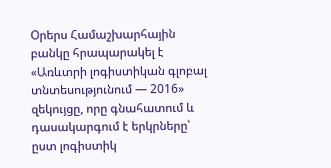Օրերս Համաշխարհային բանկը հրապարակել է «Առևտրի լոգիստիկան գլոբալ տնտեսությունում — 2016» զեկույցը, որը գնահատում և դասակարգում է երկրները՝ ըստ լոգիստիկ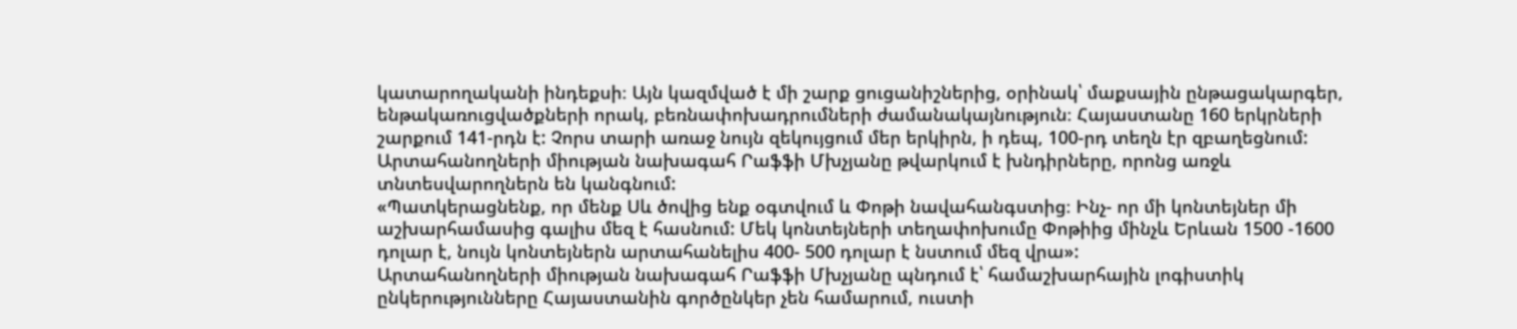կատարողականի ինդեքսի։ Այն կազմված է մի շարք ցուցանիշներից, օրինակ՝ մաքսային ընթացակարգեր, ենթակառուցվածքների որակ, բեռնափոխադրումների ժամանակայնություն։ Հայաստանը 160 երկրների շարքում 141-րդն է: Չորս տարի առաջ նույն զեկույցում մեր երկիրն, ի դեպ, 100-րդ տեղն էր զբաղեցնում: Արտահանողների միության նախագահ Րաֆֆի Մխչյանը թվարկում է խնդիրները, որոնց առջև տնտեսվարողներն են կանգնում:
«Պատկերացնենք, որ մենք Սև ծովից ենք օգտվում և Փոթի նավահանգստից։ Ինչ- որ մի կոնտեյներ մի աշխարհամասից գալիս մեզ է հասնում: Մեկ կոնտեյների տեղափոխումը Փոթիից մինչև Երևան 1500 -1600 դոլար է, նույն կոնտեյներն արտահանելիս 400- 500 դոլար է նստում մեզ վրա»:
Արտահանողների միության նախագահ Րաֆֆի Մխչյանը պնդում է՝ համաշխարհային լոգիստիկ ընկերությունները Հայաստանին գործընկեր չեն համարում, ուստի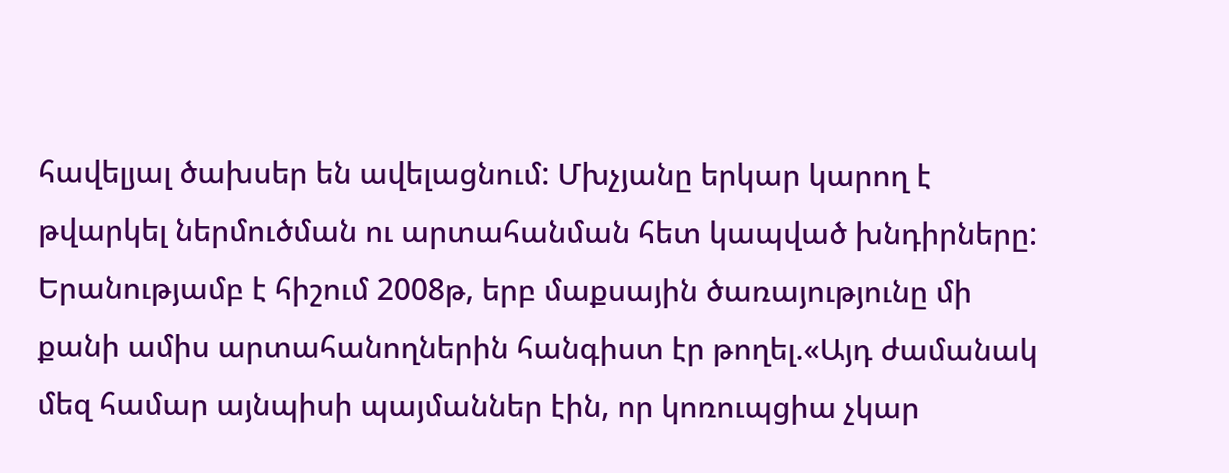հավելյալ ծախսեր են ավելացնում: Մխչյանը երկար կարող է թվարկել ներմուծման ու արտահանման հետ կապված խնդիրները: Երանությամբ է հիշում 2008թ, երբ մաքսային ծառայությունը մի քանի ամիս արտահանողներին հանգիստ էր թողել.«Այդ ժամանակ մեզ համար այնպիսի պայմաններ էին, որ կոռուպցիա չկար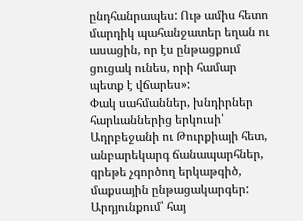ընդհանրապես: Ութ ամիս հետո մարդիկ պահանջատեր եղան ու ասացին, որ էս ընթացքում ցուցակ ունես, որի համար պետք է վճարես»:
Փակ սահմաններ, խնդիրներ հարևաններից երկուսի՝ Ադրբեջանի ու Թուրքիայի հետ, անբարեկարգ ճանապարհներ, գրեթե չգործող երկաթգիծ, մաքսային ընթացակարգեր: Արդյունքում՝ հայ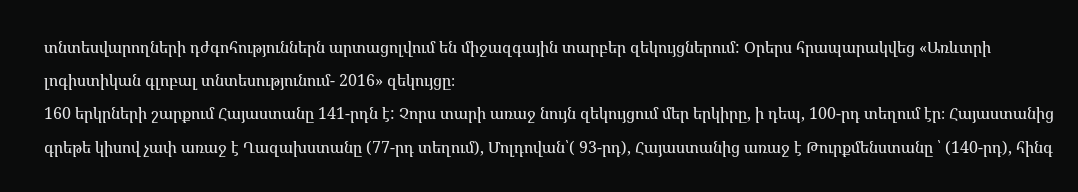տնտեսվարողների դժգոհություններն արտացոլվում են միջազգային տարբեր զեկույցներում: Օրերս հրապարակվեց «Առևտրի լոգիստիկան գլոբալ տնտեսությունում- 2016» զեկույցը։
160 երկրների շարքում Հայաստանը 141-րդն է: Չորս տարի առաջ նույն զեկույցում մեր երկիրը, ի դեպ, 100-րդ տեղում էր։ Հայաստանից գրեթե կիսով չափ առաջ է Ղազախստանը (77-րդ տեղում), Մոլդովան՝( 93-րդ), Հայաստանից առաջ է Թուրքմենստանը ՝ (140-րդ), հինգ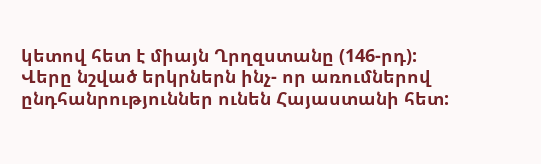կետով հետ է միայն Ղրղզստանը (146-րդ):
Վերը նշված երկրներն ինչ- որ առումներով ընդհանրություններ ունեն Հայաստանի հետ: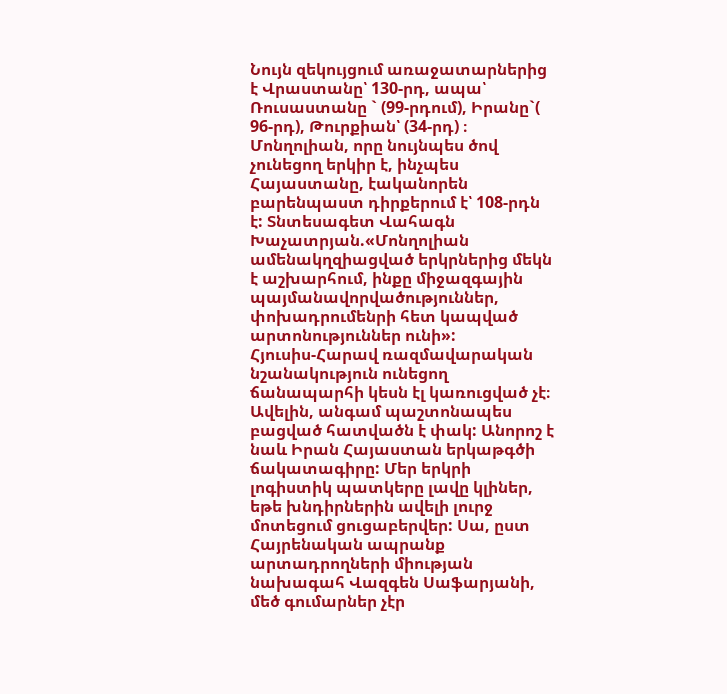Նույն զեկույցում առաջատարներից է Վրաստանը՝ 130-րդ, ապա՝ Ռուսաստանը ` (99-րդում), Իրանը`( 96-րդ), Թուրքիան՝ (34-րդ) ։ Մոնղոլիան, որը նույնպես ծով չունեցող երկիր է, ինչպես Հայաստանը, էականորեն բարենպաստ դիրքերում է՝ 108-րդն է: Տնտեսագետ Վահագն Խաչատրյան.«Մոնղոլիան ամենակղզիացված երկրներից մեկն է աշխարհում, ինքը միջազգային պայմանավորվածություններ, փոխադրումենրի հետ կապված արտոնություններ ունի»:
Հյուսիս-Հարավ ռազմավարական նշանակություն ունեցող ճանապարհի կեսն էլ կառուցված չէ։ Ավելին, անգամ պաշտոնապես բացված հատվածն է փակ: Անորոշ է նաև Իրան Հայաստան երկաթգծի ճակատագիրը: Մեր երկրի լոգիստիկ պատկերը լավը կլիներ, եթե խնդիրներին ավելի լուրջ մոտեցում ցուցաբերվեր: Սա, ըստ Հայրենական ապրանք արտադրողների միության նախագահ Վազգեն Սաֆարյանի, մեծ գումարներ չէր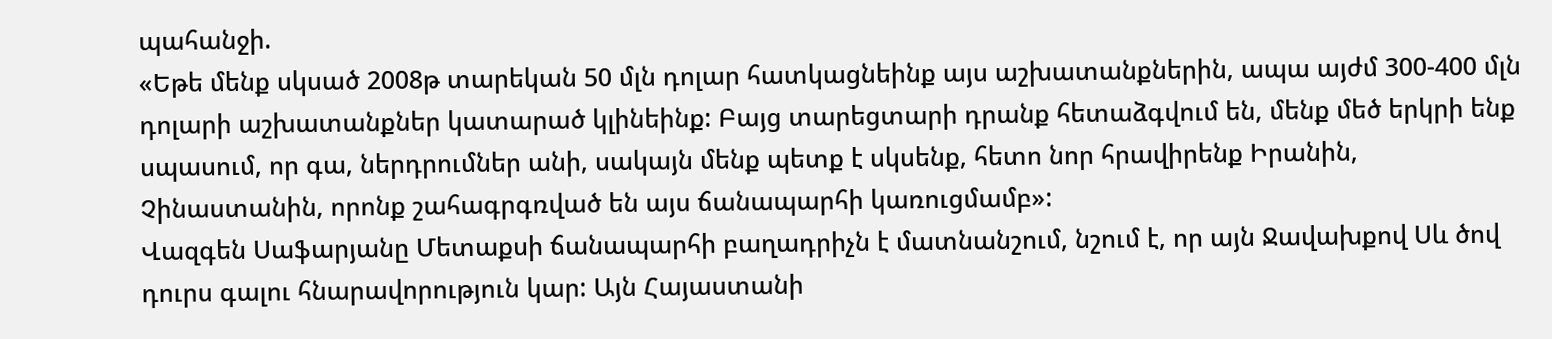պահանջի.
«Եթե մենք սկսած 2008թ տարեկան 50 մլն դոլար հատկացնեինք այս աշխատանքներին, ապա այժմ 300-400 մլն դոլարի աշխատանքներ կատարած կլինեինք: Բայց տարեցտարի դրանք հետաձգվում են, մենք մեծ երկրի ենք սպասում, որ գա, ներդրումներ անի, սակայն մենք պետք է սկսենք, հետո նոր հրավիրենք Իրանին, Չինաստանին, որոնք շահագրգռված են այս ճանապարհի կառուցմամբ»:
Վազգեն Սաֆարյանը Մետաքսի ճանապարհի բաղադրիչն է մատնանշում, նշում է, որ այն Ջավախքով Սև ծով դուրս գալու հնարավորություն կար: Այն Հայաստանի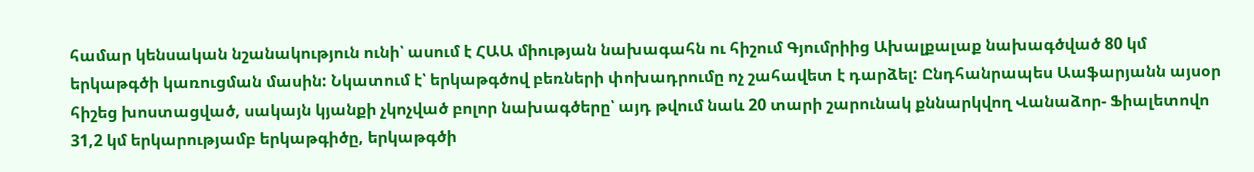համար կենսական նշանակություն ունի՝ ասում է ՀԱԱ միության նախագահն ու հիշում Գյումրիից Ախալքալաք նախագծված 80 կմ երկաթգծի կառուցման մասին: Նկատում է՝ երկաթգծով բեռների փոխադրումը ոչ շահավետ է դարձել: Ընդհանրապես Աաֆարյանն այսօր հիշեց խոստացված, սակայն կյանքի չկոչված բոլոր նախագծերը՝ այդ թվում նաև 20 տարի շարունակ քննարկվող Վանաձոր- Ֆիալետովո 31,2 կմ երկարությամբ երկաթգիծը, երկաթգծի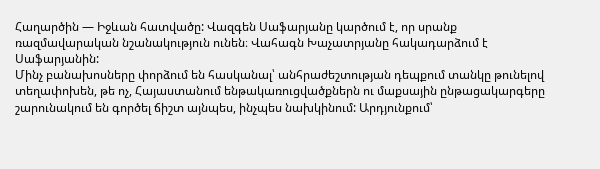Հաղարծին — Իջևան հատվածը: Վազգեն Սաֆարյանը կարծում է, որ սրանք ռազմավարական նշանակություն ունեն։ Վահագն Խաչատրյանը հակադարձում է Սաֆարյանին:
Մինչ բանախոսները փորձում են հասկանալ՝ անհրաժեշտության դեպքում տանկը թունելով տեղափոխեն, թե ոչ, Հայաստանում ենթակառուցվածքներն ու մաքսային ընթացակարգերը շարունակում են գործել ճիշտ այնպես, ինչպես նախկինում: Արդյունքում՝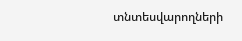տնտեսվարողների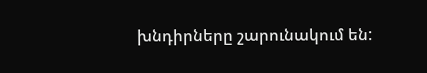խնդիրները շարունակում են: